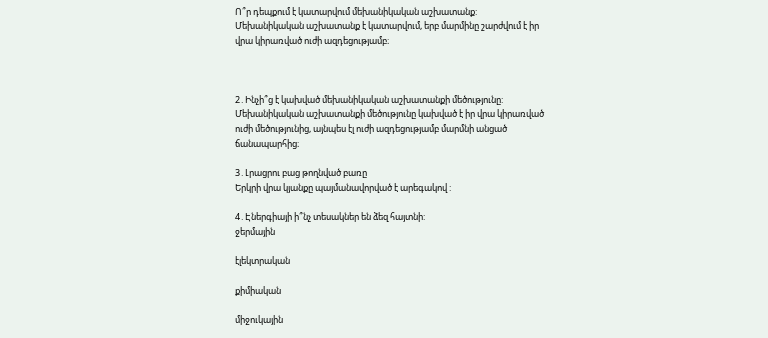Ո՞ր դեպքում է կատարվում մեխանիկական աշխատանք:
Մեխանիկական աշխատանք է կատարվում, երբ մարմինը շարժվում է իր վրա կիրառված ուժի ազդեցությամբ։



2․Ինչի՞ց է կախված մեխանիկական աշխատանքի մեծությունը:
Մեխանիկական աշխատանքի մեծությունը կախված է իր վրա կիրառված ուժի մեծությունից, այնպես էլ ուժի ազդեցությամբ մարմնի անցած ճանապարհից։

3․Լրացրու բաց թողնված բառը
Երկրի վրա կյանքը պայմանավորված է արեգակով :

4․Էներգիայի ի՞նչ տեսակներ են ձեզ հայտնի:
ջերմային

էլեկտրական

քիմիական

միջուկային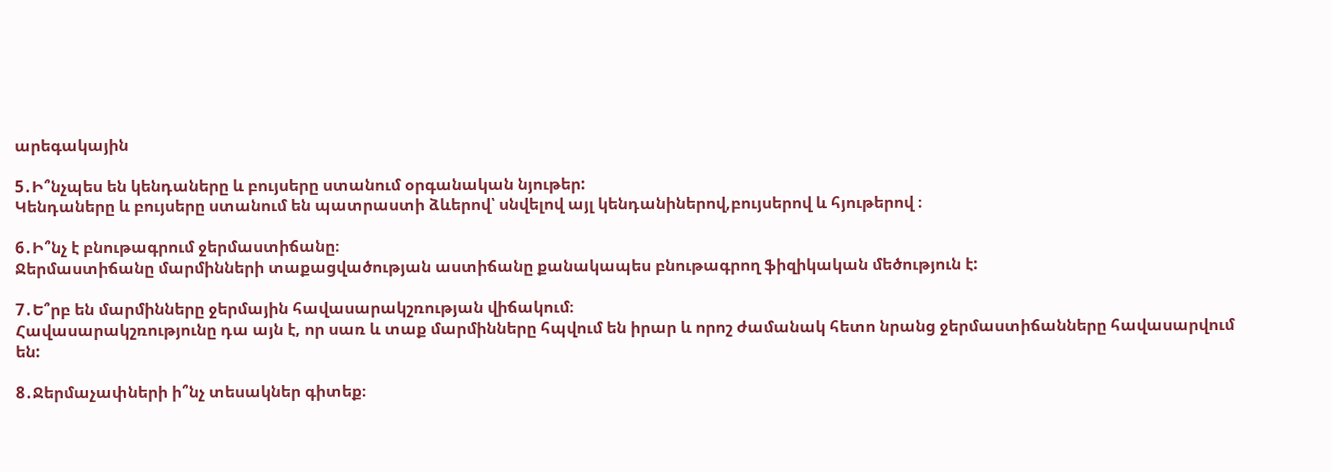արեգակային

5․Ի՞նչպես են կենդաները և բույսերը ստանում օրգանական նյութեր:
Կենդաները և բույսերը ստանում են պատրաստի ձևերով՝ սնվելով այլ կենդանիներով,բույսերով և հյութերով ։

6․Ի՞նչ է բնութագրում ջերմաստիճանը։
Ջերմաստիճանը մարմինների տաքացվածության աստիճանը քանակապես բնութագրող ֆիզիկական մեծություն է:

7․Ե՞րբ են մարմինները ջերմային հավասարակշռության վիճակում։
Հավասարակշռությունը դա այն է, որ սառ և տաք մարմինները հպվում են իրար և որոշ ժամանակ հետո նրանց ջերմաստիճանները հավասարվում են:

8․Ջերմաչափների ի՞նչ տեսակներ գիտեք։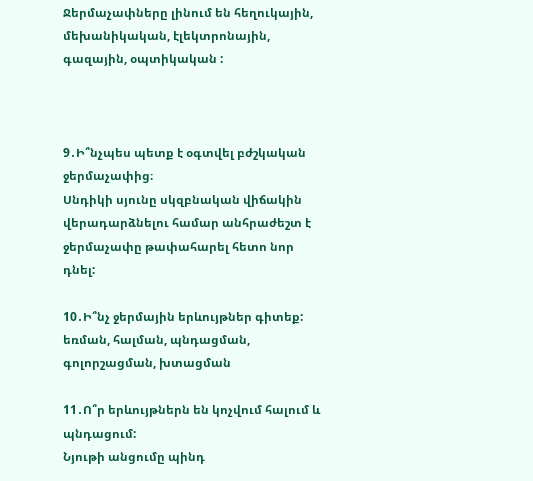Ջերմաչափները լինում են հեղուկային, մեխանիկական, էլեկտրոնային, գազային, օպտիկական :



9․Ի՞նչպես պետք է օգտվել բժշկական ջերմաչափից։
Սնդիկի սյունը սկզբնական վիճակին վերադարձնելու համար անհրաժեշտ է ջերմաչափը թափահարել հետո նոր դնել:

10․Ի՞նչ ջերմային երևույթներ գիտեք:
եռման, հալման, պնդացման, գոլորշացման, խտացման

11․Ո՞ր երևույթներն են կոչվում հալում և պնդացում:
Նյութի անցումը պինդ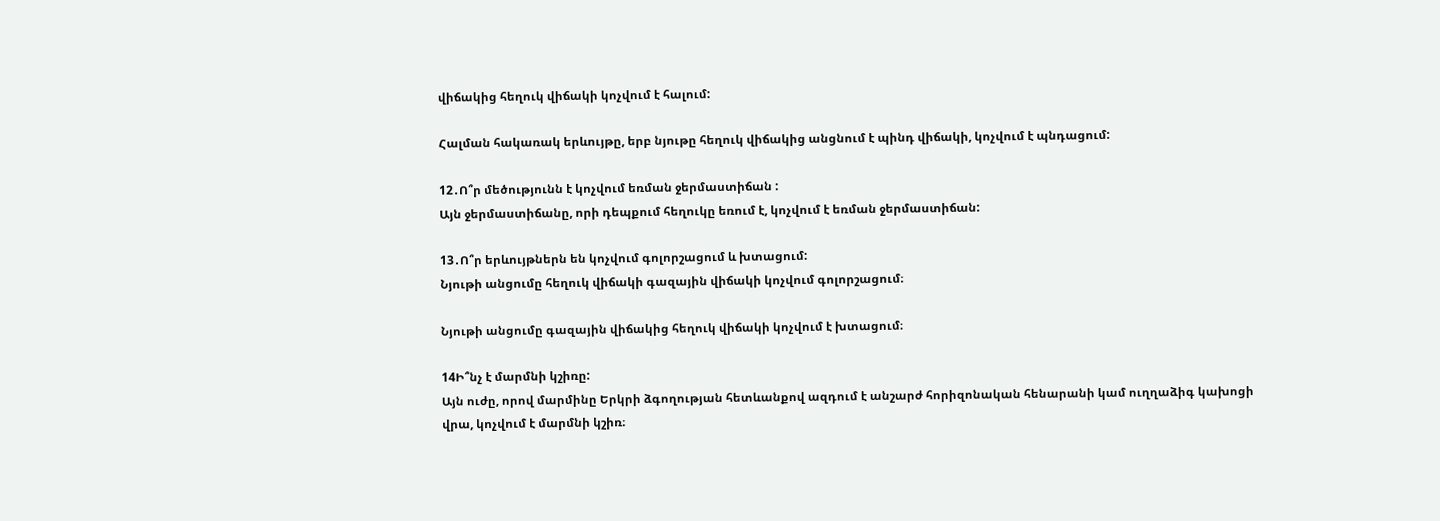վիճակից հեղուկ վիճակի կոչվում է հալում:

Հալման հակառակ երևույթը, երբ նյութը հեղուկ վիճակից անցնում է պինդ վիճակի, կոչվում է պնդացում:

12․Ո՞ր մեծությունն է կոչվում եռման ջերմաստիճան :
Այն ջերմաստիճանը, որի դեպքում հեղուկը եռում է, կոչվում է եռման ջերմաստիճան:

13․Ո՞ր երևույթներն են կոչվում գոլորշացում և խտացում:
Նյութի անցումը հեղուկ վիճակի գազային վիճակի կոչվում գոլորշացում։

Նյութի անցումը գազային վիճակից հեղուկ վիճակի կոչվում է խտացում։

14Ի՞նչ է մարմնի կշիռը:
Այն ուժը, որով մարմինը Երկրի ձգողության հետևանքով ազդում է անշարժ հորիզոնական հենարանի կամ ուղղաձիգ կախոցի վրա, կոչվում է մարմնի կշիռ։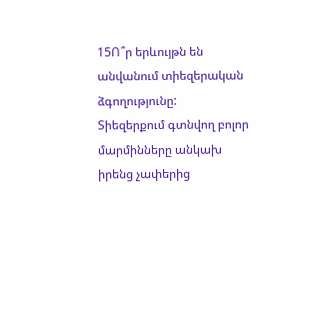15Ո՞ր երևույթն են անվանում տիեզերական ձգողությունը:
Տիեզերքում գտնվող բոլոր մարմինները անկախ իրենց չափերից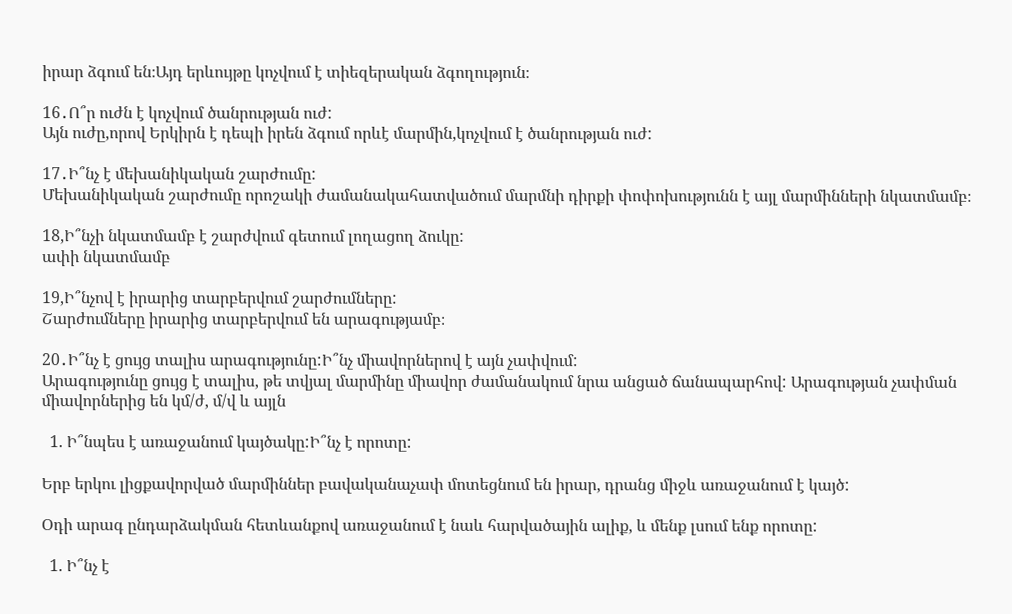իրար ձգում են։Այդ երևույթը կոչվում է տիեզերական ձգողություն։

16․Ո՞ր ուժն է կոչվում ծանրության ուժ:
Այն ուժը,որով Երկիրն է դեպի իրեն ձգում որևէ մարմին,կոչվում է ծանրության ուժ:

17․Ի՞նչ է մեխանիկական շարժումը:
Մեխանիկական շարժումը որոշակի ժամանակահատվածում մարմնի դիրքի փոփոխությունն է այլ մարմինների նկատմամբ։

18,Ի՞նչի նկատմամբ է շարժվում գետում լողացող ձուկը:
ափի նկատմամբ

19,Ի՞նչով է իրարից տարբերվում շարժումները:
Շարժումները իրարից տարբերվում են արագությամբ։

20․Ի՞նչ է ցույց տալիս արագությունը:Ի՞նչ միավորներով է այն չափվում:
Արագությունը ցույց է տալիս, թե տվյալ մարմինը միավոր ժամանակում նրա անցած ճանապարհով: Արագության չափման միավորներից են կմ/ժ, մ/վ և այլն

  1. Ի՞նպես է առաջանում կայծակը:Ի՞նչ է որոտը:

Երբ երկու լիցքավորված մարմիններ բավականաչափ մոտեցնում են իրար, դրանց միջև առաջանում է կայծ:

Օդի արագ ընդարձակման հետևանքով առաջանում է նաև հարվածային ալիք, և մենք լսում ենք որոտը:

  1. Ի՞նչ է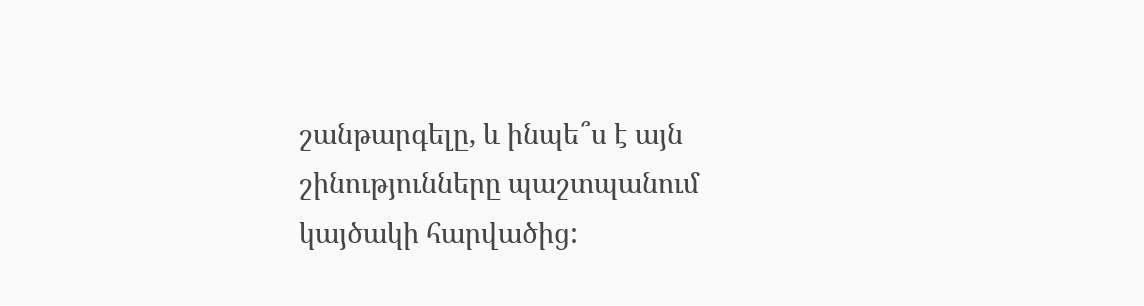շանթարգելը, և ինպե՞ս է այն շինությունները պաշտպանում կայծակի հարվածից: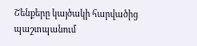Շենքերը կայծակի հարվածից պաշտպանում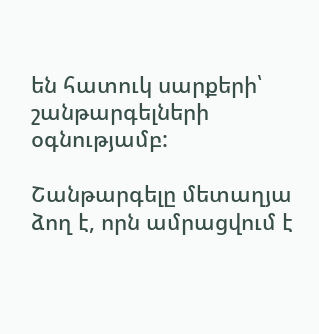են հատուկ սարքերի՝  շանթարգելների  օգնությամբ:

Շանթարգելը մետաղյա ձող է, որն ամրացվում է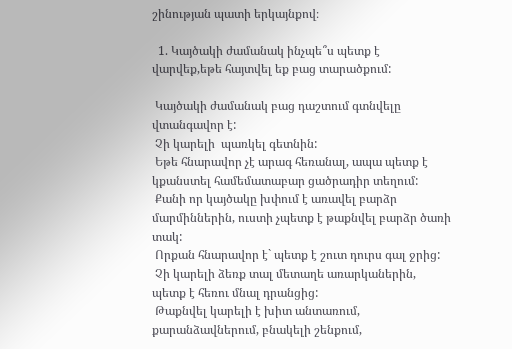շինության պատի երկայնքով։

  1. Կայծակի ժամանակ ինչպե՞ս պետք է վարվեք,եթե հայտվել եք բաց տարածքում:

 Կայծակի ժամանակ բաց դաշտում գտնվելը վտանգավոր է:
 Չի կարելի  պառկել գետնին:
 Եթե հնարավոր չէ արագ հեռանալ, ապա պետք է կքանստել համեմատաբար ցածրադիր տեղում:
 Քանի որ կայծակը խփում է առավել բարձր մարմիններին, ուստի չպետք է թաքնվել բարձր ծառի տակ:
 Որքան հնարավոր է` պետք է շուտ դուրս գալ ջրից:
 Չի կարելի ձեռք տալ մետաղե առարկաներին, պետք է հեռու մնալ դրանցից:
 Թաքնվել կարելի է խիտ անտառում, քարանձավներում, բնակելի շենքում,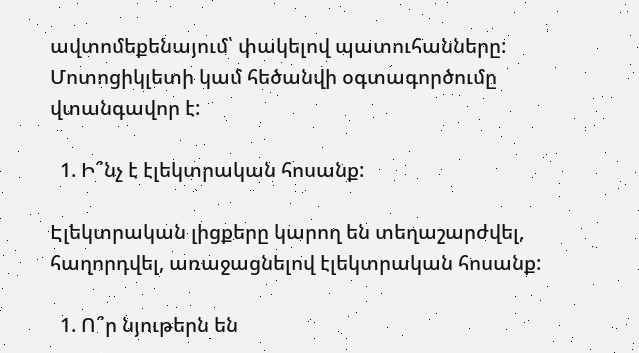ավտոմեքենայում՝ փակելով պատուհանները:
Մոտոցիկլետի կամ հեծանվի օգտագործումը վտանգավոր է:

  1. Ի՞նչ է էլեկտրական հոսանք:

Էլեկտրական լիցքերը կարող են տեղաշարժվել, հաղորդվել, առաջացնելով էլեկտրական հոսանք:

  1. Ո՞ր նյութերն են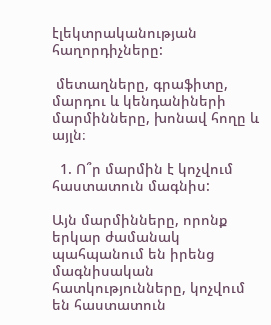էլեկտրականության հաղորդիչները:

 մետաղները, գրաֆիտը, մարդու և կենդանիների մարմինները, խոնավ հողը և այլն։

  1. Ո՞ր մարմին է կոչվում հաստատուն մագնիս:

Այն մարմինները, որոնք երկար ժամանակ պահպանում են իրենց մագնիսական հատկությունները, կոչվում են հաստատուն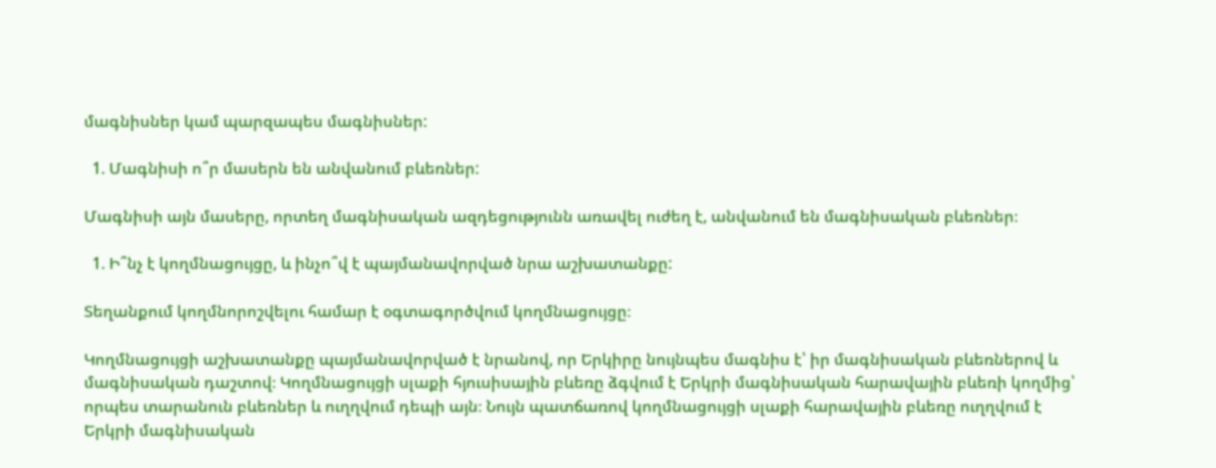մագնիսներ կամ պարզապես մագնիսներ:

  1. Մագնիսի ո՞ր մասերն են անվանում բևեռներ:

Մագնիսի այն մասերը, որտեղ մագնիսական ազդեցությունն առավել ուժեղ է, անվանում են մագնիսական բևեռներ։

  1. Ի՞նչ է կողմնացույցը, և ինչո՞վ է պայմանավորված նրա աշխատանքը:

Տեղանքում կողմնորոշվելու համար է օգտագործվում կողմնացույցը։

Կողմնացույցի աշխատանքը պայմանավորված է նրանով, որ Երկիրը նույնպես մագնիս է՝ իր մագնիսական բևեռներով և մագնիսական դաշտով։ Կողմնացույցի սլաքի հյուսիսային բևեռը ձգվում է Երկրի մագնիսական հարավային բևեռի կողմից՝ որպես տարանուն բևեռներ և ուղղվում դեպի այն։ Նույն պատճառով կողմնացույցի սլաքի հարավային բևեռը ուղղվում է Երկրի մագնիսական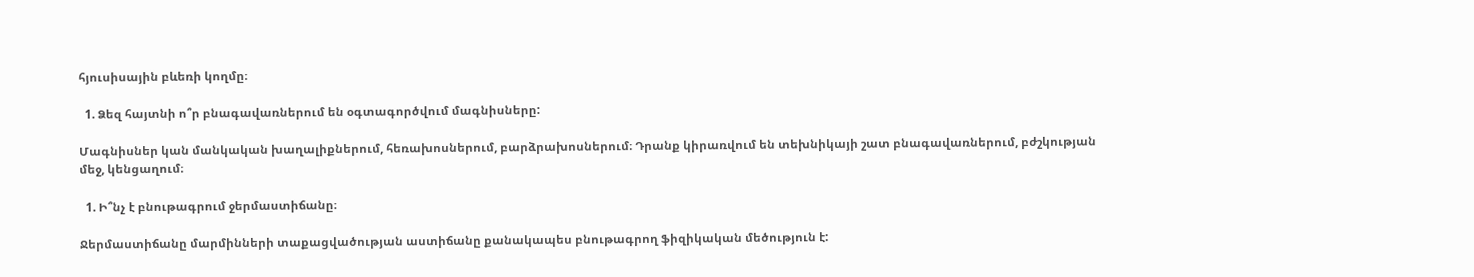հյուսիսային բևեռի կողմը։

  1. Ձեզ հայտնի ո՞ր բնագավառներում են օգտագործվում մագնիսները:

Մագնիսներ կան մանկական խաղալիքներում, հեռախոսներում, բարձրախոսներում։ Դրանք կիրառվում են տեխնիկայի շատ բնագավառներում, բժշկության մեջ, կենցաղում։

  1. Ի՞նչ է բնութագրում ջերմաստիճանը։

Ջերմաստիճանը մարմինների տաքացվածության աստիճանը քանակապես բնութագրող ֆիզիկական մեծություն է: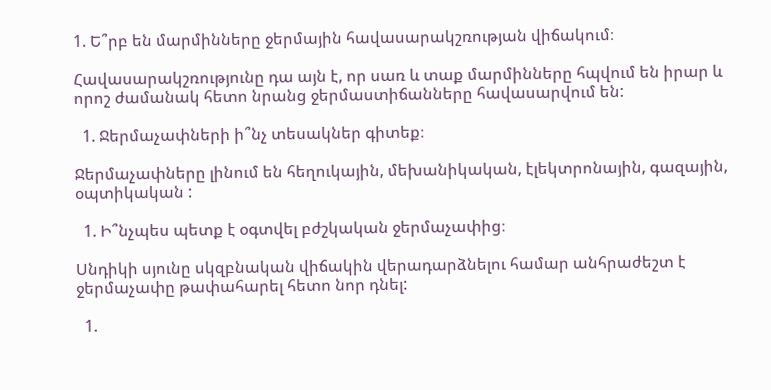1. Ե՞րբ են մարմինները ջերմային հավասարակշռության վիճակում։

Հավասարակշռությունը դա այն է, որ սառ և տաք մարմինները հպվում են իրար և որոշ ժամանակ հետո նրանց ջերմաստիճանները հավասարվում են:

  1. Ջերմաչափների ի՞նչ տեսակներ գիտեք։

Ջերմաչափները լինում են հեղուկային, մեխանիկական, էլեկտրոնային, գազային, օպտիկական :

  1. Ի՞նչպես պետք է օգտվել բժշկական ջերմաչափից։

Սնդիկի սյունը սկզբնական վիճակին վերադարձնելու համար անհրաժեշտ է ջերմաչափը թափահարել հետո նոր դնել:

  1.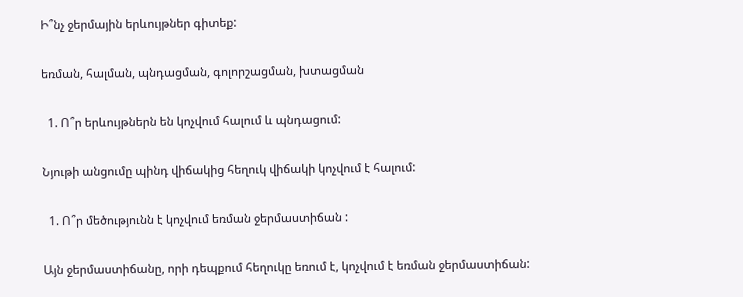Ի՞նչ ջերմային երևույթներ գիտեք:

եռման, հալման, պնդացման, գոլորշացման, խտացման

  1. Ո՞ր երևույթներն են կոչվում հալում և պնդացում:

Նյութի անցումը պինդ վիճակից հեղուկ վիճակի կոչվում է հալում:

  1. Ո՞ր մեծությունն է կոչվում եռման ջերմաստիճան :

Այն ջերմաստիճանը, որի դեպքում հեղուկը եռում է, կոչվում է եռման ջերմաստիճան: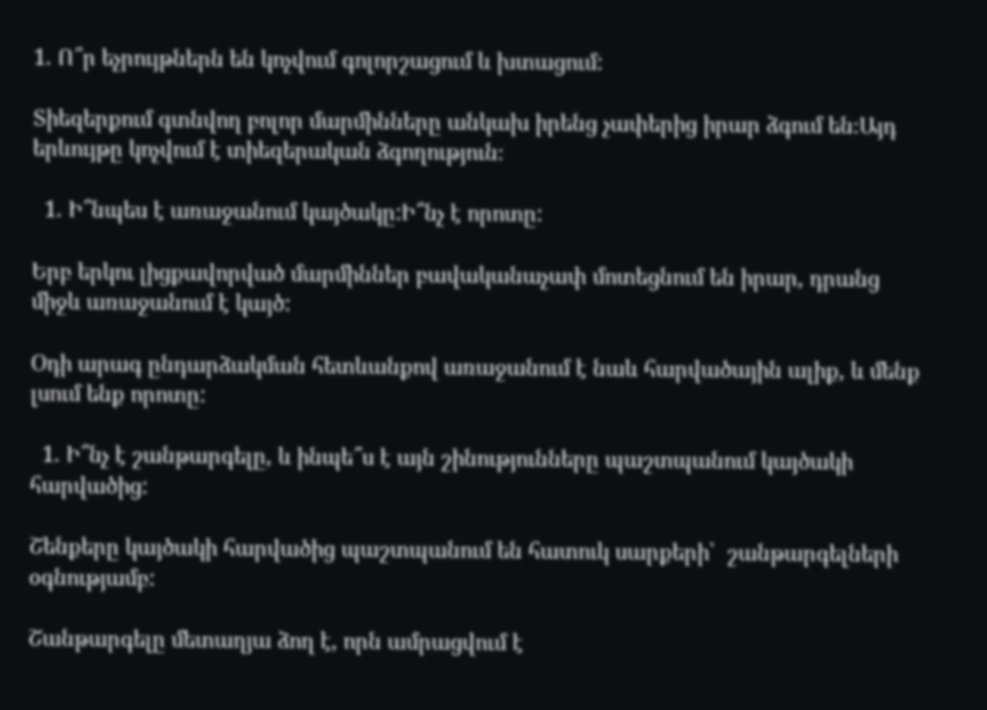1. Ո՞ր եչրույթներն են կոչվում գոլորշացում և խտացում:

Տիեզերքում գտնվող բոլոր մարմինները անկախ իրենց չափերից իրար ձգում են։Այդ երևույթը կոչվում է տիեզերական ձգողություն։

  1. Ի՞նպես է առաջանում կայծակը:Ի՞նչ է որոտը:

Երբ երկու լիցքավորված մարմիններ բավականաչափ մոտեցնում են իրար, դրանց միջև առաջանում է կայծ:

Օդի արագ ընդարձակման հետևանքով առաջանում է նաև հարվածային ալիք, և մենք լսում ենք որոտը:

  1. Ի՞նչ է շանթարգելը, և ինպե՞ս է այն շինությունները պաշտպանում կայծակի հարվածից:

Շենքերը կայծակի հարվածից պաշտպանում են հատուկ սարքերի՝  շանթարգելների  օգնությամբ:

Շանթարգելը մետաղյա ձող է, որն ամրացվում է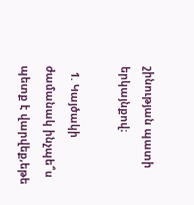շինության պատի երկայնքով։

  1. Կայծակի ժամանակ ինչպե՞ս պետք է վարվեք,եթե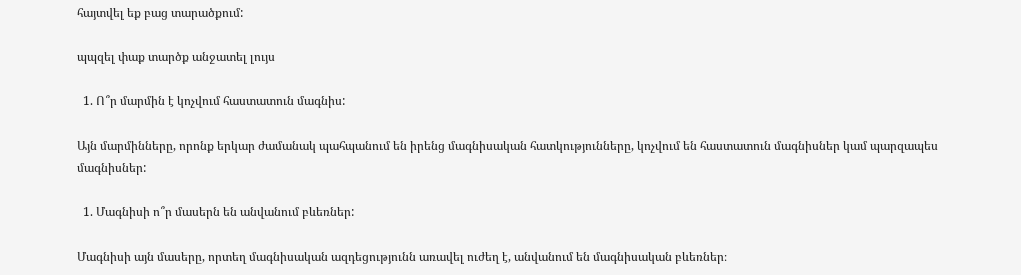հայտվել եք բաց տարածքում:

պպզել փաք տարծք անջատել լույս

  1. Ո՞ր մարմին է կոչվում հաստատուն մագնիս:

Այն մարմինները, որոնք երկար ժամանակ պահպանում են իրենց մագնիսական հատկությունները, կոչվում են հաստատուն մագնիսներ կամ պարզապես մագնիսներ:

  1. Մագնիսի ո՞ր մասերն են անվանում բևեռներ:

Մագնիսի այն մասերը, որտեղ մագնիսական ազդեցությունն առավել ուժեղ է, անվանում են մագնիսական բևեռներ։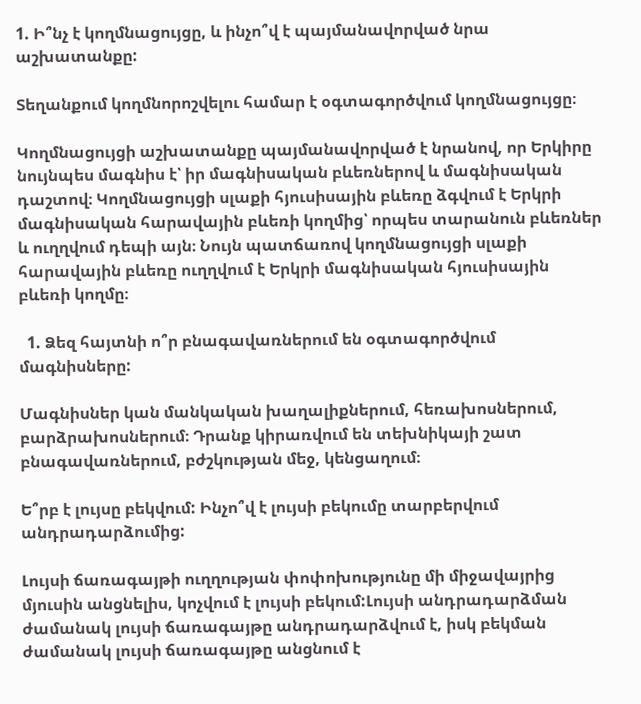1. Ի՞նչ է կողմնացույցը, և ինչո՞վ է պայմանավորված նրա աշխատանքը:

Տեղանքում կողմնորոշվելու համար է օգտագործվում կողմնացույցը։

Կողմնացույցի աշխատանքը պայմանավորված է նրանով, որ Երկիրը նույնպես մագնիս է՝ իր մագնիսական բևեռներով և մագնիսական դաշտով։ Կողմնացույցի սլաքի հյուսիսային բևեռը ձգվում է Երկրի մագնիսական հարավային բևեռի կողմից՝ որպես տարանուն բևեռներ և ուղղվում դեպի այն։ Նույն պատճառով կողմնացույցի սլաքի հարավային բևեռը ուղղվում է Երկրի մագնիսական հյուսիսային բևեռի կողմը։

  1. Ձեզ հայտնի ո՞ր բնագավառներում են օգտագործվում մագնիսները:

Մագնիսներ կան մանկական խաղալիքներում, հեռախոսներում, բարձրախոսներում։ Դրանք կիրառվում են տեխնիկայի շատ բնագավառներում, բժշկության մեջ, կենցաղում։

Ե՞րբ է լույսը բեկվում: Ինչո՞վ է լույսի բեկումը տարբերվում անդրադարձումից:

Լույսի ճառագայթի ուղղության փոփոխությունը մի միջավայրից մյուսին անցնելիս, կոչվում է լույսի բեկում:Լույսի անդրադարձման ժամանակ լույսի ճառագայթը անդրադարձվում է, իսկ բեկման ժամանակ լույսի ճառագայթը անցնում է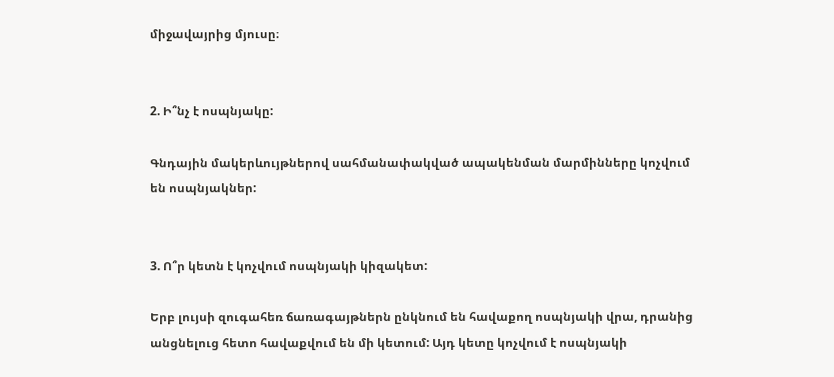միջավայրից մյուսը։


2. Ի՞նչ է ոսպնյակը:

Գնդային մակերևույթներով սահմանափակված ապակենման մարմինները կոչվում են ոսպնյակներ:


3. Ո՞ր կետն է կոչվում ոսպնյակի կիզակետ:

Երբ լույսի զուգահեռ ճառագայթներն ընկնում են հավաքող ոսպնյակի վրա, դրանից անցնելուց հետո հավաքվում են մի կետում: Այդ կետը կոչվում է ոսպնյակի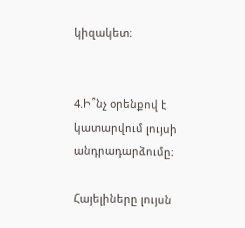կիզակետ։


4.Ի՞նչ օրենքով է կատարվում լույսի անդրադարձումը։

Հայելիները լույսն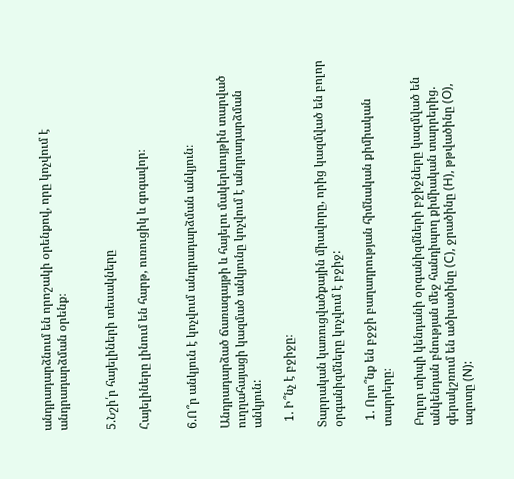անդրադարձնում են որոշակի օրենքով, որը կոչվում է անդրադարձման օրենք։


5.Նշի՛ր հայելիների տեսակները

Հայելիները լինում են հարթ, ուռուցիկ և գոգավոր։


6.Ո՞ր անկյուն է կոչվում անդրադարձման անկյուն։

Անդրադարձած ճառագայթի և հայելու մակերևույթին տարված ուղղահայացի կազմած անկյունը կոչվում է անդրադարձման անկյուն:

  1. Ի՞նչ է բջիջը։

Տարրական կառուցվածքային միավորը, որից կազմված են բոլոր օրգանիզմները կոչվում է բջիջ:

  1. Որո՞նք են բջջի բաղադրության հիմնական քիմիական տարրերը։

Բոլոր տիպի կենդանի օրգանիզմների բջիջները կազմված են անկենդան բնության մեջ հանդիպող քիմիական տարրերից. գերակշռում են ածխածինը (C), ջրածինը (H), թթվածինը (O), ազոտը (N):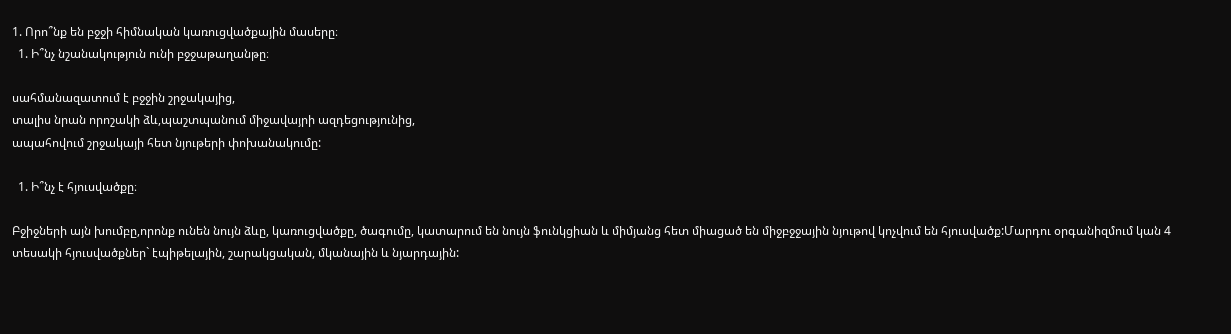1. Որո՞նք են բջջի հիմնական կառուցվածքային մասերը։
  1. Ի՞նչ նշանակություն ունի բջջաթաղանթը։

սահմանազատում է բջջին շրջակայից,
տալիս նրան որոշակի ձև,պաշտպանում միջավայրի ազդեցությունից,
ապահովում շրջակայի հետ նյութերի փոխանակումը:

  1. Ի՞նչ է հյուսվածքը։

Բջիջների այն խումբը,որոնք ունեն նույն ձևը, կառուցվածքը, ծագումը, կատարում են նույն ֆունկցիան և միմյանց հետ միացած են միջբջջային նյութով կոչվում են հյուսվածք:Մարդու օրգանիզմում կան 4 տեսակի հյուսվածքներ` էպիթելային, շարակցական, մկանային և նյարդային: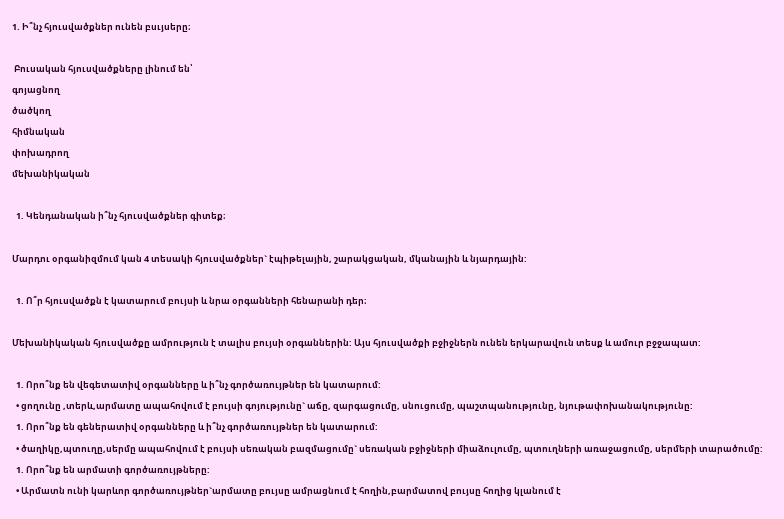1. Ի՞նչ հյուսվածքներ ունեն բսւյսերը։

 Բուսական հյուսվածքները լինում են՝
գոյացնող
ծածկող
հիմնական
փոխադրող
մեխանիկական

  1. Կենդանական ի՞նչ հյուսվածքներ գիտեք։

Մարդու օրգանիզմում կան 4 տեսակի հյուսվածքներ` էպիթելային, շարակցական, մկանային և նյարդային:

  1. Ո՞ր հյուսվածքն է կատարում բույսի և նրա օրգանների հենարանի դեր։

Մեխանիկական հյուսվածքը ամրություն է տալիս բույսի օրգաններին: Այս հյուսվածքի բջիջներն ունեն երկարավուն տեսք և ամուր բջջապատ:

  1. Որո՞նք են վեգետատիվ օրգանները և ի՞նչ գործառույթներ են կատարում:
  • ցողունը ,տերև,արմատը ապահովում է բույսի գոյությունը` աճը, զարգացումը, սնուցումը, պաշտպանությունը, նյութափոխանակությունը:
  1. Որո՞նք են գեներատիվ օրգանները և ի՞նչ գործառույթներ են կատարում:
  • ծաղիկը,պտուղը,սերմը ապահովում է բույսի սեռական բազմացումը` սեռական բջիջների միաձուլումը, պտուղների առաջացումը, սերմերի տարածումը:
  1. Որո՞նք են արմատի գործառույթները:
  • Արմատն ունի կարևոր գործառույթներ`արմատը բույսը ամրացնում է հողին,բարմատով բույսը հողից կլանում է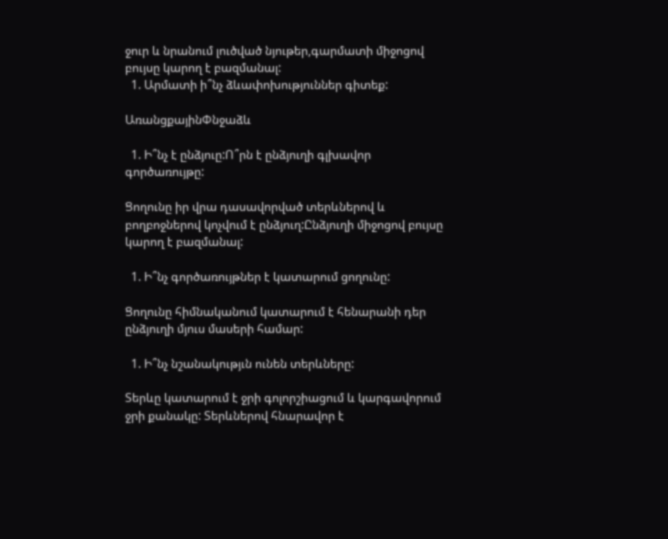ջուր և նրանում լուծված նյութեր,գարմատի միջոցով բույսը կարող է բազմանալ:
  1. Արմատի ի՞նչ ձևափոխություններ գիտեք:

ԱռանցքայինՓնջաձև

  1. Ի՞նչ է ընձյուը:Ո՞րն է ընձյուղի գլխավոր գործառույթը:

Ցողունը իր վրա դասավորված տերևներով և բողբոջներով կոչվում է ընձյուղ:Ընձյուղի միջոցով բույսը կարող է բազմանալ:

  1. Ի՞նչ գործառույթներ է կատարում ցողունը:

Ցողունը հիմնականում կատարում է հենարանի դեր ընձյուղի մյուս մասերի համար:

  1. Ի՞նչ նշանակությւն ունեն տերևները:

Տերևը կատարում է ջրի գոլորշիացում և կարգավորում ջրի քանակը: Տերևներով հնարավոր է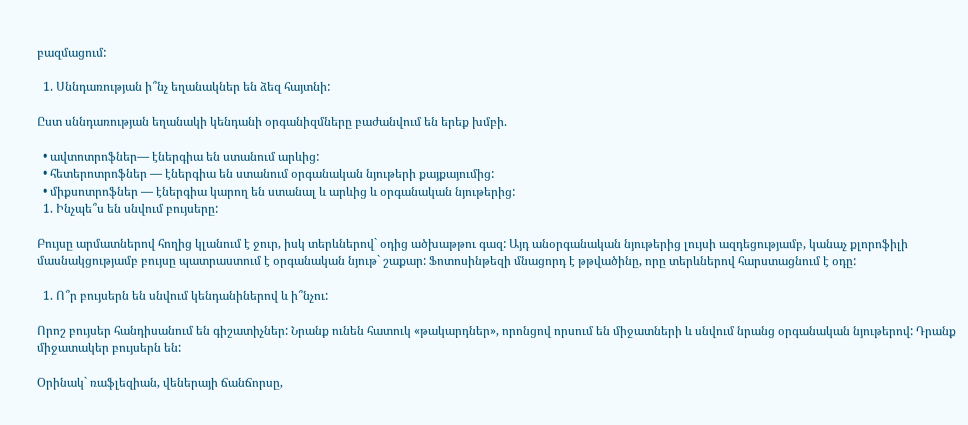բազմացում:

  1. Սննդառության ի՞նչ եղանակներ են ձեզ հայտնի:

Ըստ սննդառության եղանակի կենդանի օրգանիզմները բաժանվում են երեք խմբի.

  • ավտոտրոֆներ— էներգիա են ստանում արևից:
  • հետերոտրոֆներ — էներգիա են ստանում օրգանական նյութերի քայքայումից:
  • միքսոտրոֆներ — էներգիա կարող են ստանալ և արևից և օրգանական նյութերից:
  1. Ինչպե՞ս են սնվում բույսերը:

Բույսը արմատներով հողից կլանում է ջուր, իսկ տերևներով` օդից ածխաթթու գազ: Այդ անօրգանական նյութերից լույսի ազդեցությամբ, կանաչ քլորոֆիլի մասնակցությամբ բույսը պատրաստում է օրգանական նյութ` շաքար: Ֆոտոսինթեզի մնացորդ է թթվածինը, որը տերևներով հարստացնում է օդը:

  1. Ո՞ր բույսերն են սնվում կենդանիներով և ի՞նչու:

Որոշ բույսեր հանդիսանում են գիշատիչներ: Նրանք ունեն հատուկ «թակարդներ», որոնցով որսում են միջատների և սնվում նրանց օրգանական նյութերով: Դրանք միջատակեր բույսերն են:

Օրինակ` ռաֆլեզիան, վեներայի ճանճորսը,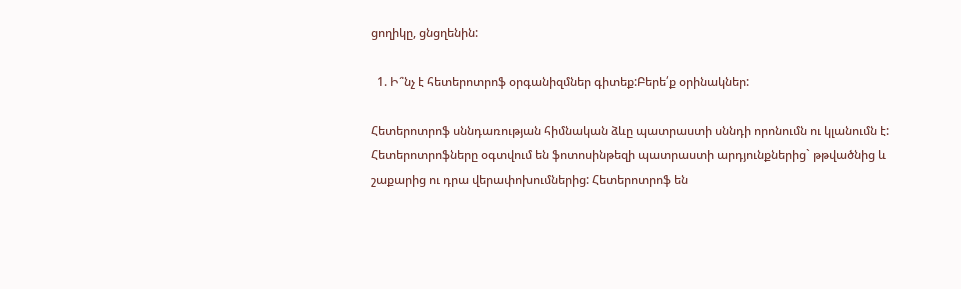ցողիկը, ցնցղենին:

  1. Ի՞նչ է հետերոտրոֆ օրգանիզմներ գիտեք:Բերե՛ք օրինակներ:

Հետերոտրոֆ սննդառության հիմնական ձևը պատրաստի սննդի որոնումն ու կլանումն է:
Հետերոտրոֆները օգտվում են ֆոտոսինթեզի պատրաստի արդյունքներից` թթվածնից և շաքարից ու դրա վերափոխումներից: Հետերոտրոֆ են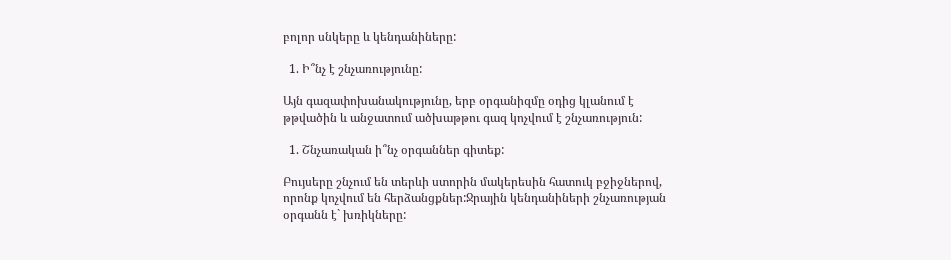բոլոր սնկերը և կենդանիները:

  1. Ի՞նչ է շնչառությունը:

Այն գազափոխանակությունը, երբ օրգանիզմը օդից կլանում է թթվածին և անջատում ածխաթթու գազ կոչվում է շնչառություն:

  1. Շնչառական ի՞նչ օրգաններ գիտեք:

Բույսերը շնչում են տերևի ստորին մակերեսին հատուկ բջիջներով, որոնք կոչվում են հերձանցքներ:Ջրային կենդանիների շնչառության օրգանն է` խռիկները: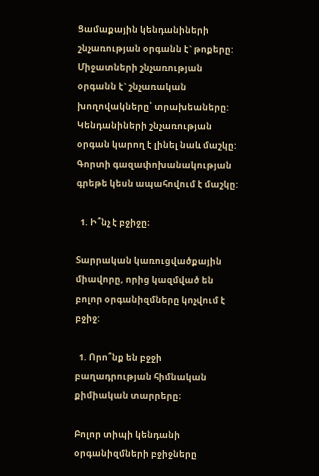Ցամաքային կենդանիների շնչառության օրգանն է` թոքերը:
Միջատների շնչառության օրգանն է` շնչառական խողովակները՝ տրախեաները:
Կենդանիների շնչառության օրգան կարող է լինել նաև մաշկը: Գորտի գազափոխանակության գրեթե կեսն ապահովում է մաշկը:

  1. Ի՞նչ է բջիջը։

Տարրական կառուցվածքային միավորը, որից կազմված են բոլոր օրգանիզմները կոչվում է բջիջ:

  1. Որո՞նք են բջջի բաղադրության հիմնական քիմիական տարրերը։

Բոլոր տիպի կենդանի օրգանիզմների բջիջները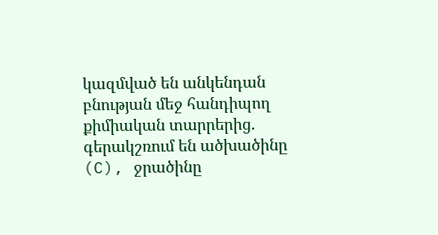կազմված են անկենդան բնության մեջ հանդիպող քիմիական տարրերից. գերակշռում են ածխածինը (C), ջրածինը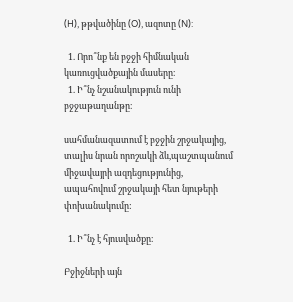(H), թթվածինը (O), ազոտը (N):

  1. Որո՞նք են բջջի հիմնական կառուցվածքային մասերը։
  1. Ի՞նչ նշանակություն ունի բջջաթաղանթը։

սահմանազատում է բջջին շրջակայից,
տալիս նրան որոշակի ձև,պաշտպանում միջավայրի ազդեցությունից,
ապահովում շրջակայի հետ նյութերի փոխանակումը:

  1. Ի՞նչ է հյուսվածքը։

Բջիջների այն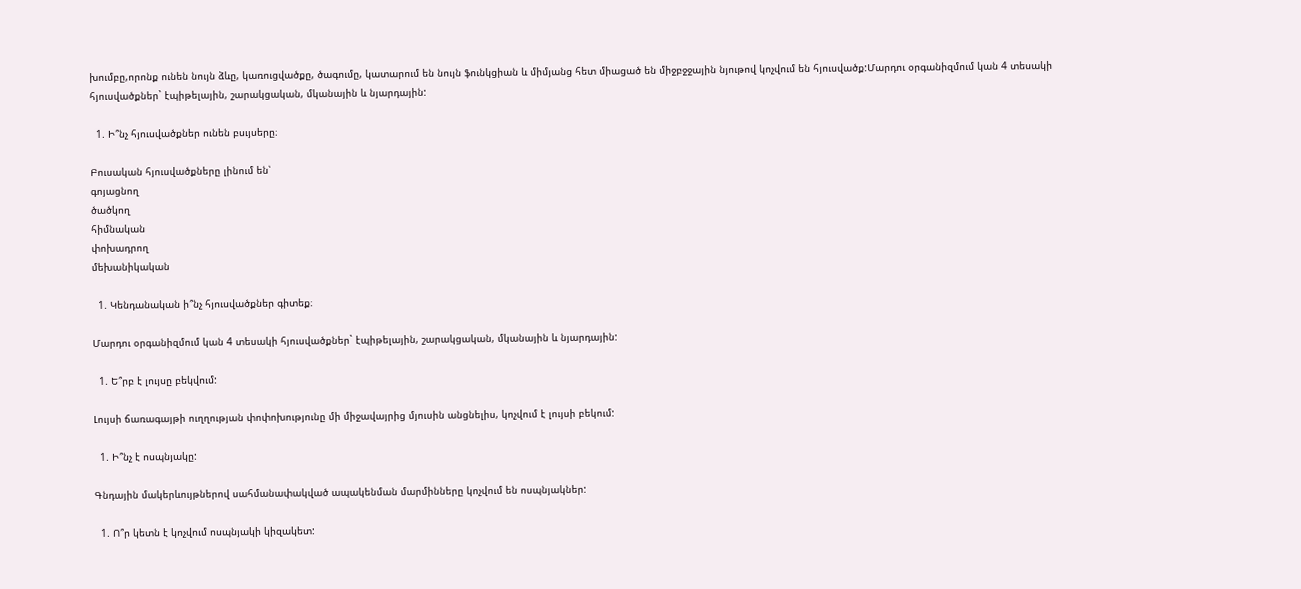խումբը,որոնք ունեն նույն ձևը, կառուցվածքը, ծագումը, կատարում են նույն ֆունկցիան և միմյանց հետ միացած են միջբջջային նյութով կոչվում են հյուսվածք:Մարդու օրգանիզմում կան 4 տեսակի հյուսվածքներ` էպիթելային, շարակցական, մկանային և նյարդային:

  1. Ի՞նչ հյուսվածքներ ունեն բսւյսերը։

Բուսական հյուսվածքները լինում են՝
գոյացնող
ծածկող
հիմնական
փոխադրող
մեխանիկական

  1. Կենդանական ի՞նչ հյուսվածքներ գիտեք։

Մարդու օրգանիզմում կան 4 տեսակի հյուսվածքներ` էպիթելային, շարակցական, մկանային և նյարդային:

  1. Ե՞րբ է լույսը բեկվում:

Լույսի ճառագայթի ուղղության փոփոխությունը մի միջավայրից մյուսին անցնելիս, կոչվում է լույսի բեկում:

  1. Ի՞նչ է ոսպնյակը:

Գնդային մակերևույթներով սահմանափակված ապակենման մարմինները կոչվում են ոսպնյակներ:

  1. Ո՞ր կետն է կոչվում ոսպնյակի կիզակետ: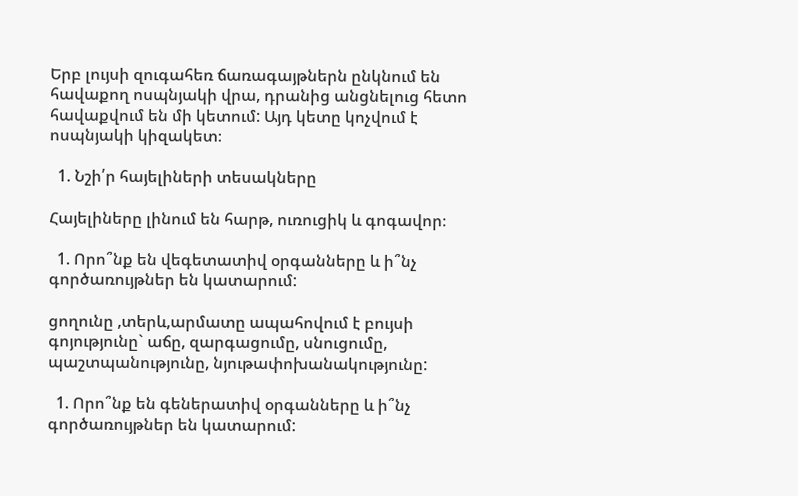Երբ լույսի զուգահեռ ճառագայթներն ընկնում են հավաքող ոսպնյակի վրա, դրանից անցնելուց հետո հավաքվում են մի կետում: Այդ կետը կոչվում է ոսպնյակի կիզակետ։

  1. Նշի՛ր հայելիների տեսակները

Հայելիները լինում են հարթ, ուռուցիկ և գոգավոր։

  1. Որո՞նք են վեգետատիվ օրգանները և ի՞նչ գործառույթներ են կատարում:

ցողունը ,տերև,արմատը ապահովում է բույսի գոյությունը` աճը, զարգացումը, սնուցումը, պաշտպանությունը, նյութափոխանակությունը:

  1. Որո՞նք են գեներատիվ օրգանները և ի՞նչ գործառույթներ են կատարում: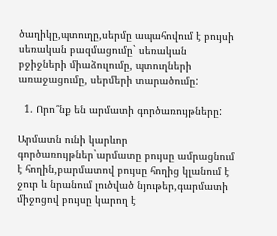ծաղիկը,պտուղը,սերմը ապահովում է բույսի սեռական բազմացումը` սեռական բջիջների միաձուլումը, պտուղների առաջացումը, սերմերի տարածումը:

  1. Որո՞նք են արմատի գործառույթները:

Արմատն ունի կարևոր գործառույթներ`արմատը բույսը ամրացնում է հողին,բարմատով բույսը հողից կլանում է ջուր և նրանում լուծված նյութեր,գարմատի միջոցով բույսը կարող է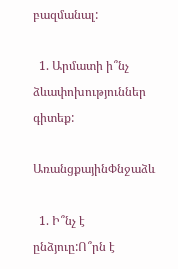բազմանալ:

  1. Արմատի ի՞նչ ձևափոխություններ գիտեք:

ԱռանցքայինՓնջաձև

  1. Ի՞նչ է ընձյուը:Ո՞րն է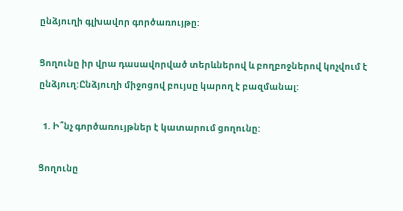ընձյուղի գլխավոր գործառույթը:

Ցողունը իր վրա դասավորված տերևներով և բողբոջներով կոչվում է ընձյուղ:Ընձյուղի միջոցով բույսը կարող է բազմանալ:

  1. Ի՞նչ գործառույթներ է կատարում ցողունը:

Ցողունը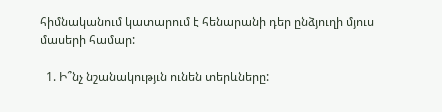հիմնականում կատարում է հենարանի դեր ընձյուղի մյուս մասերի համար:

  1. Ի՞նչ նշանակությւն ունեն տերևները: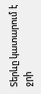Տերևը կատարում է ջրի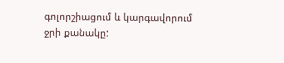գոլորշիացում և կարգավորում ջրի քանակը: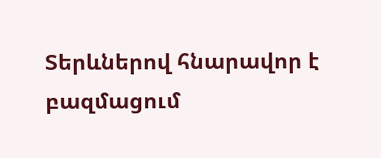Տերևներով հնարավոր է բազմացում